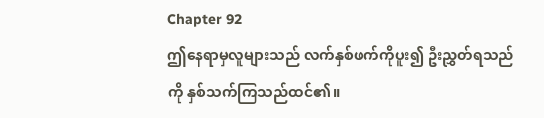Chapter 92
ဤနေရာမှလူများသည် လက်နှစ်ဖက်ကိုပူး၍ ဦးညွှတ်ရသည်ကို နှစ်သက်ကြသည်ထင်၏။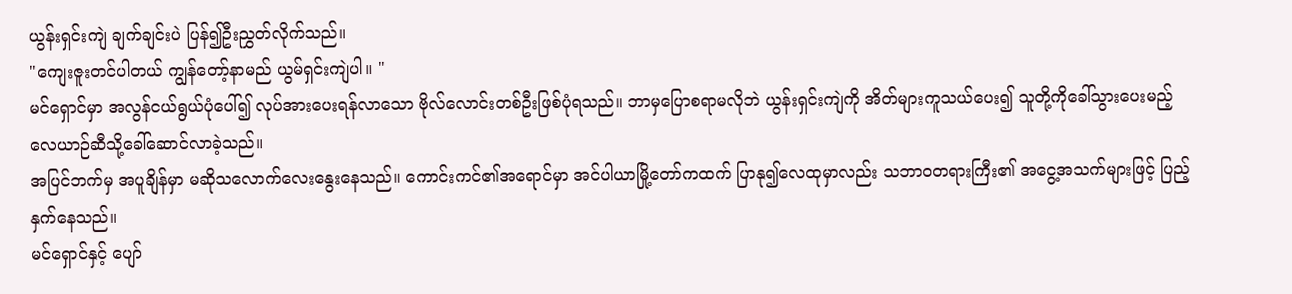ယွန်းရှင်းကျဲ ချက်ချင်းပဲ ပြန်၍ဦးညွှတ်လိုက်သည်။
"ကျေးဇူးတင်ပါတယ် ကျွန်တော့်နာမည် ယွမ်ရှင်းကျဲပါ။ "
မင်ရှောင်မှာ အလွန်ငယ်ရွယ်ပုံပေါ်၍ လုပ်အားပေးရန်လာသော ဗိုလ်လောင်းတစ်ဦးဖြစ်ပုံရသည်။ ဘာမှပြောစရာမလိုဘဲ ယွန်းရှင်းကျဲကို အိတ်များကူသယ်ပေး၍ သူတို့ကိုခေါ်သွားပေးမည့် လေယာဉ်ဆီသို့ခေါ်ဆောင်လာခဲ့သည်။
အပြင်ဘက်မှ အပူချိန်မှာ မဆိုသလောက်လေးနွေးနေသည်။ ကောင်းကင်၏အရောင်မှာ အင်ပါယာမြို့တော်ကထက် ပြာနု၍လေထုမှာလည်း သဘာဝတရားကြီး၏ အငွေ့အသက်များဖြင့် ပြည့်နှက်နေသည်။
မင်ရှောင်နှင့် ပျော်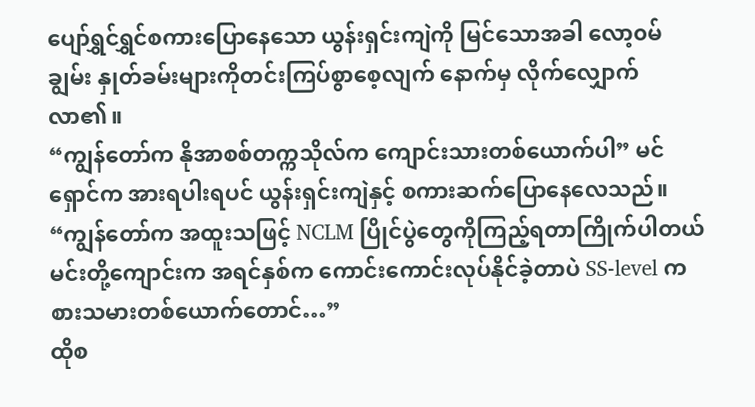ပျော်ရွှင်ရွှင်စကားပြောနေသော ယွန်းရှင်းကျဲကို မြင်သောအခါ လော့၀မ်ချွမ်း နှုတ်ခမ်းများကိုတင်းကြပ်စွာစေ့လျက် နောက်မှ လိုက်လျှောက်လာ၏။
“ကျွန်တော်က နိုအာစစ်တက္ကသိုလ်က ကျောင်းသားတစ်ယောက်ပါ” မင်ရှောင်က အားရပါးရပင် ယွန်းရှင်းကျဲနှင့် စကားဆက်ပြောနေလေသည်။
“ကျွန်တော်က အထူးသဖြင့် NCLM ပြိုင်ပွဲတွေကိုကြည့်ရတာကြိုက်ပါတယ် မင်းတို့ကျောင်းက အရင်နှစ်က ကောင်းကောင်းလုပ်နိုင်ခဲ့တာပဲ SS-level ကစားသမားတစ်ယောက်တောင်…”
ထိုစ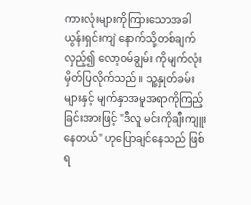ကားလုံးများကိုကြားသောအခါ ယွန်းရှင်းကျဲ နောက်သို့တစ်ချက်လှည့်၍ လော့၀မ်ချွမ်း ကိုမျက်လုံးမှိတ်ပြလိုက်သည်။ သူ့နှုတ်ခမ်းများနှင့် မျက်နှာအမူအရာကိုကြည့်ခြင်းအားဖြင့် "ဒီလူ မင်းကိုချီးကျူးနေတယ်" ဟုပြောချင်နေသည် ဖြစ်ရ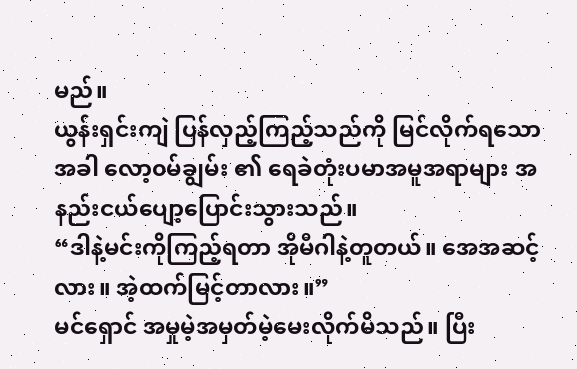မည်။
ယွန်းရှင်းကျဲ ပြန်လှည့်ကြည့်သည်ကို မြင်လိုက်ရသောအခါ လော့၀မ်ချွမ်း ၏ ရေခဲတုံးပမာအမူအရာများ အနည်းငယ်ပျော့ပြောင်းသွားသည်။
“ဒါနဲ့မင်းကိုကြည့်ရတာ အိုမီဂါနဲ့တူတယ်။ အေအဆင့် လား။ အဲ့ထက်မြင့်တာလား။”
မင်ရှောင် အမှုမဲ့အမှတ်မဲ့မေးလိုက်မိသည်။ ပြီး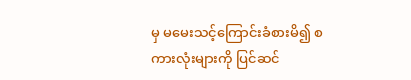မှ မမေးသင့်ကြောင်းခံစားမိ၍ စကားလုံးများကို ပြင်ဆင်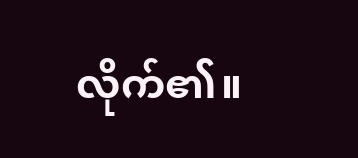လိုက်၏။